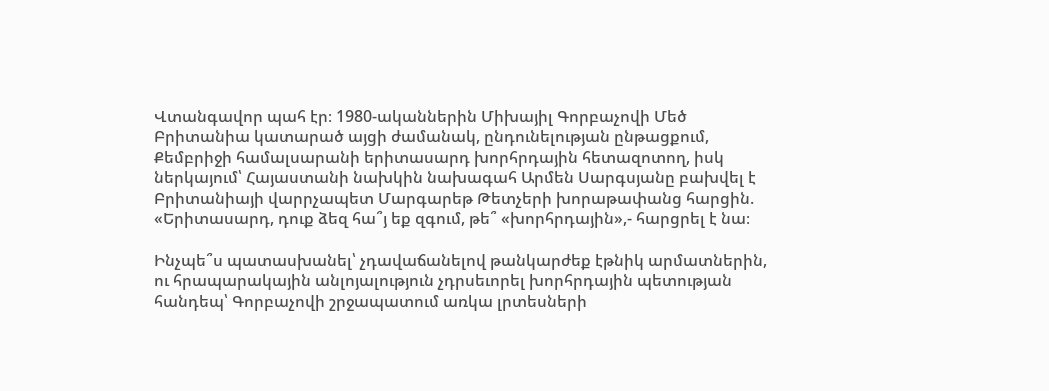Վտանգավոր պահ էր։ 1980-ականներին Միխայիլ Գորբաչովի Մեծ Բրիտանիա կատարած այցի ժամանակ, ընդունելության ընթացքում, Քեմբրիջի համալսարանի երիտասարդ խորհրդային հետազոտող, իսկ ներկայում՝ Հայաստանի նախկին նախագահ Արմեն Սարգսյանը բախվել է Բրիտանիայի վարրչապետ Մարգարեթ Թետչերի խորաթափանց հարցին. «Երիտասարդ, դուք ձեզ հա՞յ եք զգում, թե՞ «խորհրդային»,- հարցրել է նա։

Ինչպե՞ս պատասխանել՝ չդավաճանելով թանկարժեք էթնիկ արմատներին, ու հրապարակային անլոյալություն չդրսեւորել խորհրդային պետության հանդեպ՝ Գորբաչովի շրջապատում առկա լրտեսների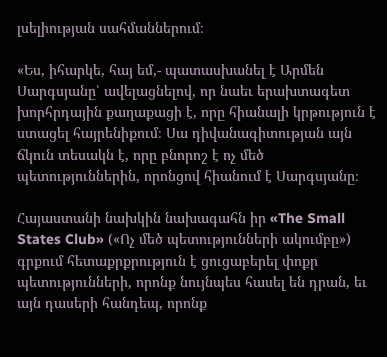լսելիության սահմաններում։

«Ես, իհարկե, հայ եմ,- պատասխանել է Արմեն Սարգսյանը՝ ավելացնելով, որ նաեւ երախտագետ խորհրդային քաղաքացի է, որը հիանալի կրթություն է ստացել հայրենիքում։ Սա դիվանագիտության այն ճկուն տեսակն է, որը բնորոշ է ոչ մեծ պետություններին, որոնցով հիանում է Սարգսյանը։

Հայաստանի նախկին նախագահն իր «The Small States Club» («Ոչ մեծ պետությունների ակումբը») գրքում հետաքրքրություն է ցուցաբերել փոքր պետությունների, որոնք նույնպես հասել են դրան, եւ այն դասերի հանդեպ, որոնք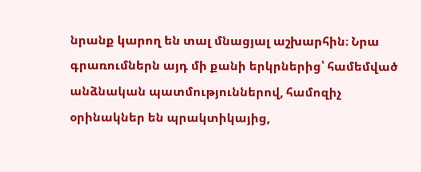նրանք կարող են տալ մնացյալ աշխարհին։ Նրա գրառումներն այդ մի քանի երկրներից՝ համեմված անձնական պատմություններով, համոզիչ օրինակներ են պրակտիկայից,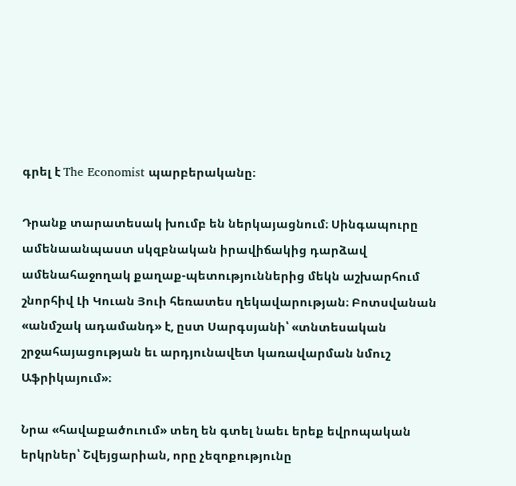գրել է The Economist պարբերականը։

Դրանք տարատեսակ խումբ են ներկայացնում։ Սինգապուրը ամենաանպաստ սկզբնական իրավիճակից դարձավ ամենահաջողակ քաղաք-պետություններից մեկն աշխարհում շնորհիվ Լի Կուան Յուի հեռատես ղեկավարության։ Բոտսվանան «անմշակ ադամանդ» է, ըստ Սարգսյանի՝ «տնտեսական շրջահայացության եւ արդյունավետ կառավարման նմուշ Աֆրիկայում»։

Նրա «հավաքածուում» տեղ են գտել նաեւ երեք եվրոպական երկրներ՝ Շվեյցարիան, որը չեզոքությունը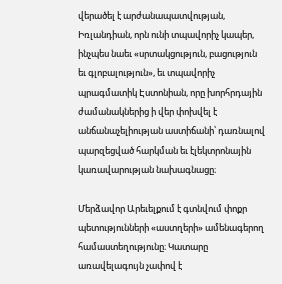վերածել է արժանապատվության, Իռլանդիան, որն ունի տպավորիչ կապեր, ինչպես նաեւ «սրտակցություն, բացություն եւ գլոբալություն», եւ տպավորիչ պրագմատիկ Էստոնիան, որը խորհրդային ժամանակներից ի վեր փոխվել է անճանաչելիության աստիճանի՝ դառնալով պարզեցված հարկման եւ էլեկտրոնային կառավարության նախագնացը։

Մերձավոր Արեւելքում է գտնվում փոքր պետությունների «աստղերի» ամենագերող համաստեղությունը։ Կատարը առավելագույն չափով է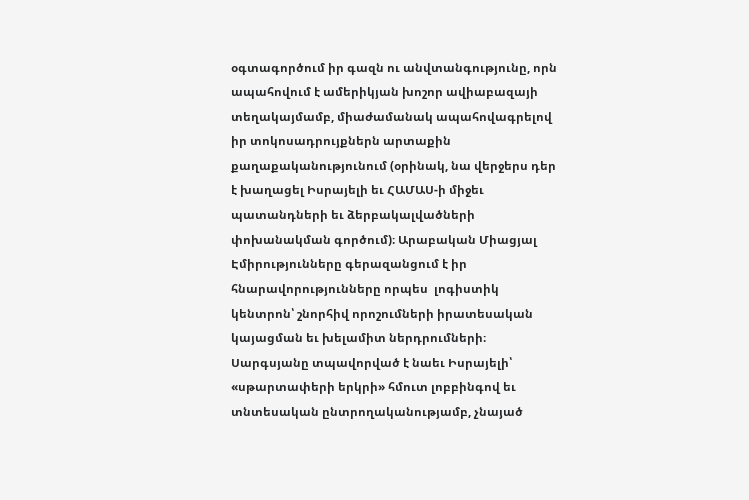օգտագործում իր գազն ու անվտանգությունը, որն ապահովում է ամերիկյան խոշոր ավիաբազայի տեղակայմամբ, միաժամանակ ապահովագրելով իր տոկոսադրույքներն արտաքին քաղաքականությունում (օրինակ, նա վերջերս դեր է խաղացել Իսրայելի եւ ՀԱՄԱՍ-ի միջեւ պատանդների եւ ձերբակալվածների փոխանակման գործում)։ Արաբական Միացյալ Էմիրությունները գերազանցում է իր հնարավորությունները որպես  լոգիստիկ կենտրոն՝ շնորհիվ որոշումների իրատեսական կայացման եւ խելամիտ ներդրումների։ Սարգսյանը տպավորված է նաեւ Իսրայելի՝ «սթարտափերի երկրի» հմուտ լոբբինգով եւ տնտեսական ընտրողականությամբ, չնայած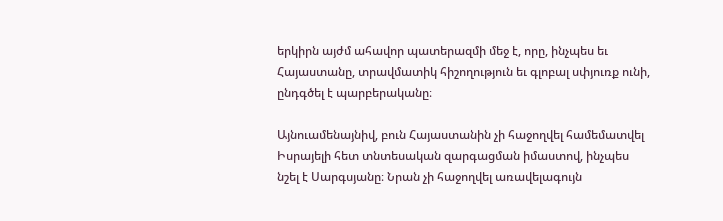երկիրն այժմ ահավոր պատերազմի մեջ է, որը, ինչպես եւ Հայաստանը, տրավմատիկ հիշողություն եւ գլոբալ սփյուռք ունի, ընդգծել է պարբերականը։

Այնուամենայնիվ, բուն Հայաստանին չի հաջողվել համեմատվել Իսրայելի հետ տնտեսական զարգացման իմաստով, ինչպես նշել է Սարգսյանը։ Նրան չի հաջողվել առավելագույն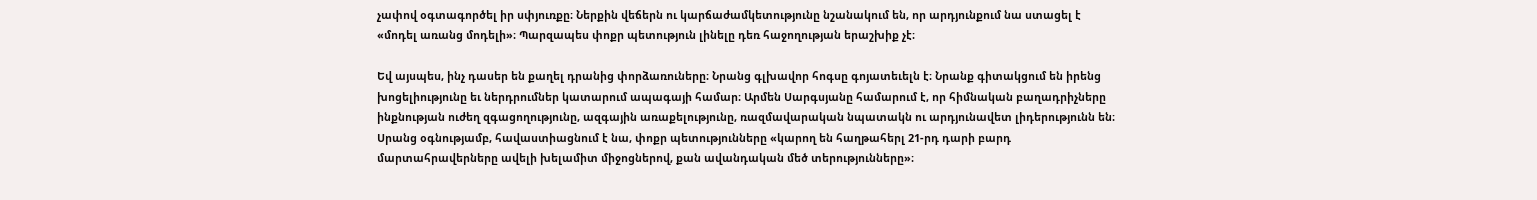չափով օգտագործել իր սփյուռքը։ Ներքին վեճերն ու կարճաժամկետությունը նշանակում են, որ արդյունքում նա ստացել է «մոդել առանց մոդելի»։ Պարզապես փոքր պետություն լինելը դեռ հաջողության երաշխիք չէ։

Եվ այսպես, ինչ դասեր են քաղել դրանից փորձառուները։ Նրանց գլխավոր հոգսը գոյատեւելն է։ Նրանք գիտակցում են իրենց խոցելիությունը եւ ներդրումներ կատարում ապագայի համար։ Արմեն Սարգսյանը համարում է, որ հիմնական բաղադրիչները ինքնության ուժեղ զգացողությունը, ազգային առաքելությունը, ռազմավարական նպատակն ու արդյունավետ լիդերությունն են։ Սրանց օգնությամբ, հավաստիացնում է նա, փոքր պետությունները «կարող են հաղթահերլ 21-րդ դարի բարդ մարտահրավերները ավելի խելամիտ միջոցներով, քան ավանդական մեծ տերությունները»։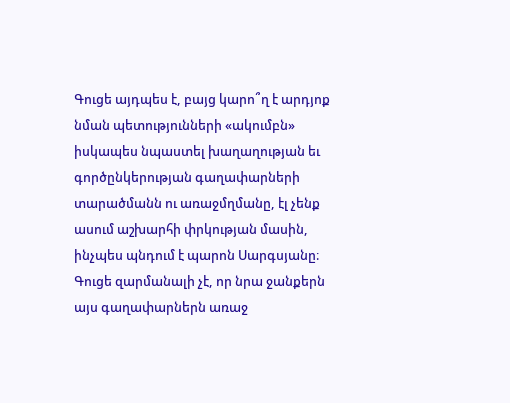Գուցե այդպես է, բայց կարո՞ղ է արդյոք նման պետությունների «ակումբն» իսկապես նպաստել խաղաղության եւ գործընկերության գաղափարների տարածմանն ու առաջմղմանը, էլ չենք ասում աշխարհի փրկության մասին, ինչպես պնդում է պարոն Սարգսյանը։ Գուցե զարմանալի չէ, որ նրա ջանքերն այս գաղափարներն առաջ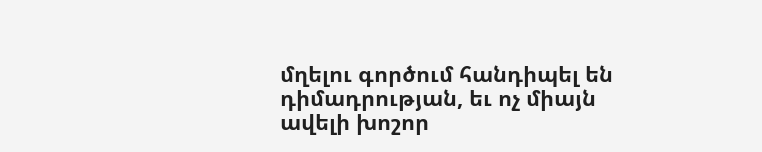մղելու գործում հանդիպել են դիմադրության, եւ ոչ միայն ավելի խոշոր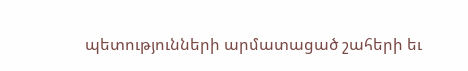պետությունների արմատացած շահերի եւ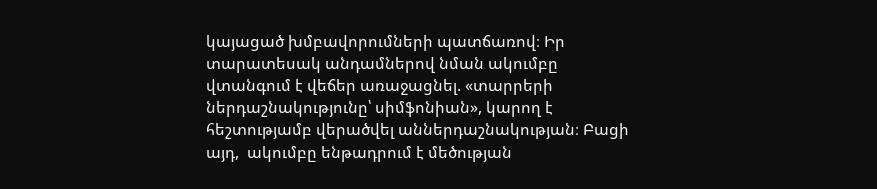կայացած խմբավորումների պատճառով։ Իր տարատեսակ անդամներով նման ակումբը վտանգում է վեճեր առաջացնել. «տարրերի ներդաշնակությունը՝ սիմֆոնիան», կարող է հեշտությամբ վերածվել աններդաշնակության։ Բացի այդ,  ակումբը ենթադրում է մեծության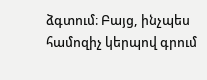ձգտում։ Բայց, ինչպես համոզիչ կերպով գրում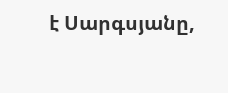է Սարգսյանը,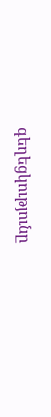գեղեցկությունը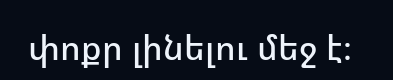փոքր լինելու մեջ է։